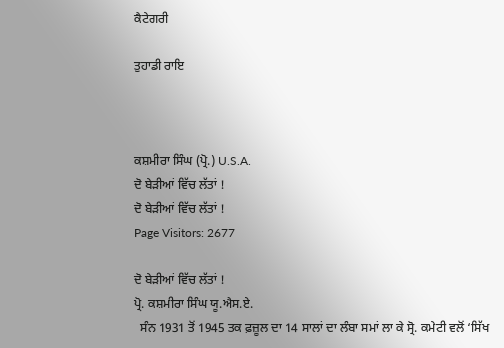ਕੈਟੇਗਰੀ

ਤੁਹਾਡੀ ਰਾਇ



ਕਸ਼ਮੀਰਾ ਸਿੰਘ (ਪ੍ਰੋ.) U.S.A.
ਦੋ ਬੇੜੀਆਂ ਵਿੱਚ ਲੱਤਾਂ !
ਦੋ ਬੇੜੀਆਂ ਵਿੱਚ ਲੱਤਾਂ !
Page Visitors: 2677

ਦੋ ਬੇੜੀਆਂ ਵਿੱਚ ਲੱਤਾਂ !
ਪ੍ਰੋ. ਕਸ਼ਮੀਰਾ ਸਿੰਘ ਯੂ.ਐਸ.ਏ.
  ਸੰਨ 1931 ਤੋਂ 1945 ਤਕ ਫ਼ਜ਼ੂਲ ਦਾ 14 ਸਾਲਾਂ ਦਾ ਲੰਬਾ ਸਮਾਂ ਲਾ ਕੇ ਸ੍ਰੋ. ਕਮੇਟੀ ਵਲੋਂ ‘ਸਿੱਖ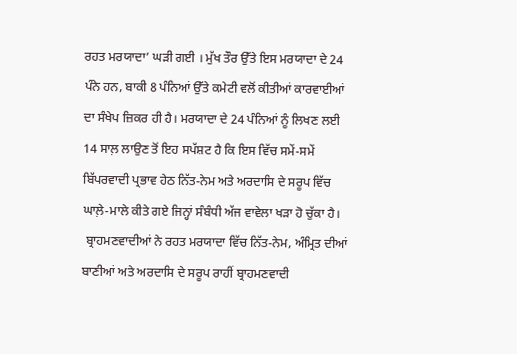ਰਹਤ ਮਰਯਾਦਾ’ ਘੜੀ ਗਈ । ਮੁੱਖ ਤੌਰ ਉੱਤੇ ਇਸ ਮਰਯਾਦਾ ਦੇ 24 ਪੰਨੇ ਹਨ, ਬਾਕੀ 8 ਪੰਨਿਆਂ ਉੱਤੇ ਕਮੇਟੀ ਵਲੋਂ ਕੀਤੀਆਂ ਕਾਰਵਾਈਆਂ ਦਾ ਸੰਖੇਪ ਜ਼ਿਕਰ ਹੀ ਹੈ। ਮਰਯਾਦਾ ਦੇ 24 ਪੰਨਿਆਂ ਨੂੰ ਲਿਖਣ ਲਈ 14 ਸਾਲ਼ ਲਾਉਣ ਤੋਂ ਇਹ ਸਪੱਸ਼ਟ ਹੈ ਕਿ ਇਸ ਵਿੱਚ ਸਮੇਂ-ਸਮੇਂ ਬਿੱਪਰਵਾਦੀ ਪ੍ਰਭਾਵ ਹੇਠ ਨਿੱਤ-ਨੇਮ ਅਤੇ ਅਰਦਾਸਿ ਦੇ ਸਰੂਪ ਵਿੱਚ ਘਾਲ਼ੇ-ਮਾਲੇ ਕੀਤੇ ਗਏ ਜਿਨ੍ਹਾਂ ਸੰਬੰਧੀ ਅੱਜ ਵਾਵੇਲਾ ਖੜਾ ਹੋ ਚੁੱਕਾ ਹੈ।
 ਬ੍ਰਾਹਮਣਵਾਦੀਆਂ ਨੇ ਰਹਤ ਮਰਯਾਦਾ ਵਿੱਚ ਨਿੱਤ-ਨੇਮ, ਅੰਮ੍ਰਿਤ ਦੀਆਂ ਬਾਣੀਆਂ ਅਤੇ ਅਰਦਾਸਿ ਦੇ ਸਰੂਪ ਰਾਹੀਂ ਬ੍ਰਾਹਮਣਵਾਦੀ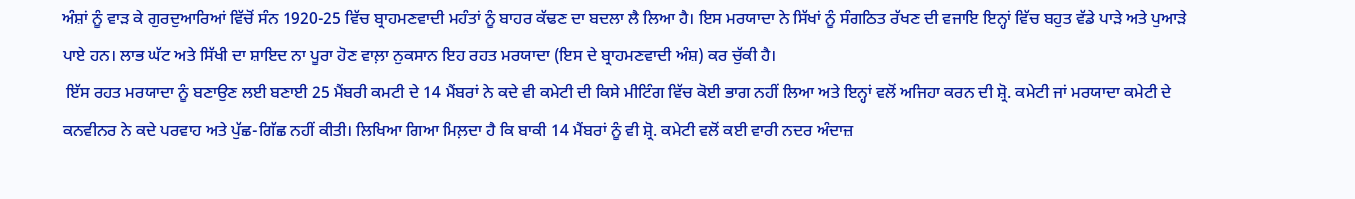ਅੰਸ਼ਾਂ ਨੂੰ ਵਾੜ ਕੇ ਗੁਰਦੁਆਰਿਆਂ ਵਿੱਚੋਂ ਸੰਨ 1920-25 ਵਿੱਚ ਬ੍ਰਾਹਮਣਵਾਦੀ ਮਹੰਤਾਂ ਨੂੰ ਬਾਹਰ ਕੱਢਣ ਦਾ ਬਦਲਾ ਲੈ ਲਿਆ ਹੈ। ਇਸ ਮਰਯਾਦਾ ਨੇ ਸਿੱਖਾਂ ਨੂੰ ਸੰਗਠਿਤ ਰੱਖਣ ਦੀ ਵਜਾਇ ਇਨ੍ਹਾਂ ਵਿੱਚ ਬਹੁਤ ਵੱਡੇ ਪਾੜੇ ਅਤੇ ਪੁਆੜੇ ਪਾਏ ਹਨ। ਲਾਭ ਘੱਟ ਅਤੇ ਸਿੱਖੀ ਦਾ ਸ਼ਾਇਦ ਨਾ ਪੂਰਾ ਹੋਣ ਵਾਲ਼ਾ ਨੁਕਸਾਨ ਇਹ ਰਹਤ ਮਰਯਾਦਾ (ਇਸ ਦੇ ਬ੍ਰਾਹਮਣਵਾਦੀ ਅੰਸ਼) ਕਰ ਚੁੱਕੀ ਹੈ।
 ਇੱਸ ਰਹਤ ਮਰਯਾਦਾ ਨੂੰ ਬਣਾਉਣ ਲਈ ਬਣਾਈ 25 ਮੈਂਬਰੀ ਕਮਟੀ ਦੇ 14 ਮੈਂਬਰਾਂ ਨੇ ਕਦੇ ਵੀ ਕਮੇਟੀ ਦੀ ਕਿਸੇ ਮੀਟਿੰਗ ਵਿੱਚ ਕੋਈ ਭਾਗ ਨਹੀਂ ਲਿਆ ਅਤੇ ਇਨ੍ਹਾਂ ਵਲੋਂ ਅਜਿਹਾ ਕਰਨ ਦੀ ਸ਼੍ਰੋ. ਕਮੇਟੀ ਜਾਂ ਮਰਯਾਦਾ ਕਮੇਟੀ ਦੇ ਕਨਵੀਨਰ ਨੇ ਕਦੇ ਪਰਵਾਹ ਅਤੇ ਪੁੱਛ-ਗਿੱਛ ਨਹੀਂ ਕੀਤੀ। ਲਿਖਿਆ ਗਿਆ ਮਿਲ਼ਦਾ ਹੈ ਕਿ ਬਾਕੀ 14 ਮੈਂਬਰਾਂ ਨੂੰ ਵੀ ਸ਼੍ਰੋ. ਕਮੇਟੀ ਵਲੋਂ ਕਈ ਵਾਰੀ ਨਦਰ ਅੰਦਾਜ਼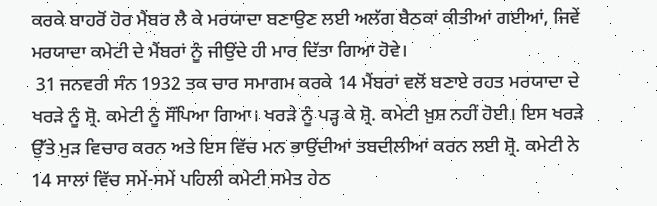ਕਰਕੇ ਬਾਹਰੋਂ ਹੋਰ ਮੈਂਬਰ ਲੈ ਕੇ ਮਰਯਾਦਾ ਬਣਾਉਣ ਲਈ ਅਲੱਗ ਬੈਠਕਾਂ ਕੀਤੀਆਂ ਗਈਆਂ, ਜਿਵੇਂ ਮਰਯਾਦਾ ਕਮੇਟੀ ਦੇ ਮੈਂਬਰਾਂ ਨੂੰ ਜੀਉਂਦੇ ਹੀ ਮਾਰ ਦਿੱਤਾ ਗਿਆ ਹੋਵੇ।
 31 ਜਨਵਰੀ ਸੰਨ 1932 ਤਕ ਚਾਰ ਸਮਾਗਮ ਕਰਕੇ 14 ਮੈਂਬਰਾਂ ਵਲੋਂ ਬਣਾਏ ਰਹਤ ਮਰਯਾਦਾ ਦੇ ਖਰੜੇ ਨੂੰ ਸ਼੍ਰੋ. ਕਮੇਟੀ ਨੂੰ ਸੌਂਪਿਆ ਗਿਆ। ਖਰੜੇ ਨੂੰ ਪੜ੍ਹ ਕੇ ਸ਼੍ਰੋ. ਕਮੇਟੀ ਖ਼ੁਸ਼ ਨਹੀਂ ਹੋਈ। ਇਸ ਖਰੜੇ ਉੱਤੇ ਮੁੜ ਵਿਚਾਰ ਕਰਨ ਅਤੇ ਇਸ ਵਿੱਚ ਮਨ ਭਾਉਂਦੀਆਂ ਤਬਦੀਲੀਆਂ ਕਰਨ ਲਈ ਸ਼੍ਰੋ. ਕਮੇਟੀ ਨੇ 14 ਸਾਲਾਂ ਵਿੱਚ ਸਮੇਂ-ਸਮੇਂ ਪਹਿਲੀ ਕਮੇਟੀ ਸਮੇਤ ਹੇਠ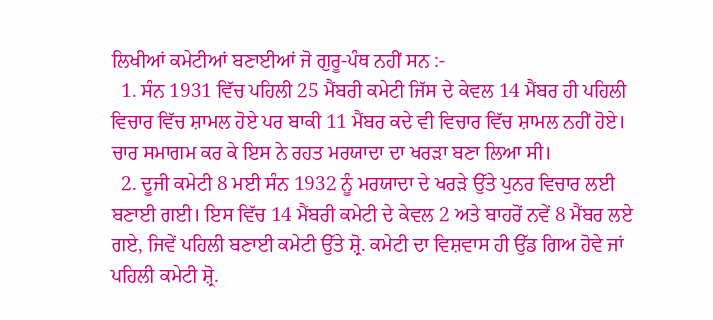ਲਿਖੀਆਂ ਕਮੇਟੀਆਂ ਬਣਾਈਆਂ ਜੋ ਗੁਰੂ-ਪੰਥ ਨਹੀਂ ਸਨ :-
  1. ਸੰਨ 1931 ਵਿੱਚ ਪਹਿਲੀ 25 ਮੈਂਬਰੀ ਕਮੇਟੀ ਜਿੱਸ ਦੇ ਕੇਵਲ 14 ਮੈਂਬਰ ਹੀ ਪਹਿਲੀ ਵਿਚਾਰ ਵਿੱਚ ਸ਼ਾਮਲ ਹੋਏ ਪਰ ਬਾਕੀ 11 ਮੈਂਬਰ ਕਦੇ ਵੀ ਵਿਚਾਰ ਵਿੱਚ ਸ਼ਾਮਲ ਨਹੀਂ ਹੋਏ। ਚਾਰ ਸਮਾਗਮ ਕਰ ਕੇ ਇਸ ਨੇ ਰਹਤ ਮਰਯਾਦਾ ਦਾ ਖਰੜਾ ਬਣਾ ਲਿਆ ਸੀ।
  2. ਦੂਜੀ ਕਮੇਟੀ 8 ਮਈ ਸੰਨ 1932 ਨੂੰ ਮਰਯਾਦਾ ਦੇ ਖਰੜੇ ਉੱਤੇ ਪੁਨਰ ਵਿਚਾਰ ਲਈ ਬਣਾਈ ਗਈ। ਇਸ ਵਿੱਚ 14 ਮੈਂਬਰੀ ਕਮੇਟੀ ਦੇ ਕੇਵਲ 2 ਅਤੇ ਬਾਹਰੋਂ ਨਵੇਂ 8 ਮੈਂਬਰ ਲਏ ਗਏ, ਜਿਵੇਂ ਪਹਿਲੀ ਬਣਾਈ ਕਮੇਟੀ ਉੱਤੇ ਸ਼੍ਰੋ. ਕਮੇਟੀ ਦਾ ਵਿਸ਼ਵਾਸ ਹੀ ਉੱਡ ਗਿਅ ਹੋਵੇ ਜਾਂ ਪਹਿਲੀ ਕਮੇਟੀ ਸ਼੍ਰੋ.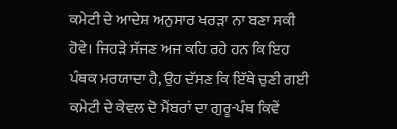ਕਮੇਟੀ ਦੇ ਆਦੇਸ਼ ਅਨੁਸਾਰ ਖਰੜਾ ਨਾ ਬਣਾ ਸਕੀ ਹੋਵੇ। ਜਿਹੜੇ ਸੱਜਣ ਅਜ ਕਹਿ ਰਹੇ ਹਨ ਕਿ ਇਹ ਪੰਥਕ ਮਰਯਾਦਾ ਹੈ, ਉਹ ਦੱਸਣ ਕਿ ਇੱਥੇ ਚੁਣੀ ਗਈ ਕਮੇਟੀ ਦੇ ਕੇਵਲ ਦੋ ਮੈਂਬਰਾਂ ਦਾ ਗੁਰੂ-ਪੰਥ ਕਿਵੇਂ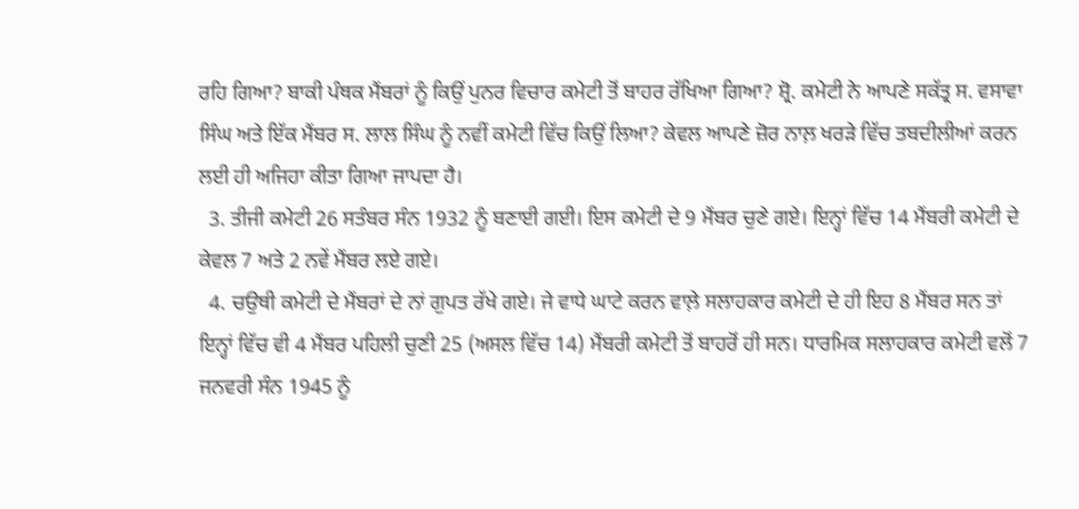ਰਹਿ ਗਿਆ? ਬਾਕੀ ਪੰਥਕ ਮੈਂਬਰਾਂ ਨੂੰ ਕਿਉਂ ਪੁਨਰ ਵਿਚਾਰ ਕਮੇਟੀ ਤੋਂ ਬਾਹਰ ਰੱਖਿਆ ਗਿਆ? ਸ਼੍ਰੋ. ਕਮੇਟੀ ਨੇ ਆਪਣੇ ਸਕੱਤ੍ਰ ਸ. ਵਸਾਵਾ ਸਿੰਘ ਅਤੇ ਇੱਕ ਮੈਂਬਰ ਸ. ਲਾਲ ਸਿੰਘ ਨੂੰ ਨਵੀਂ ਕਮੇਟੀ ਵਿੱਚ ਕਿਉਂ ਲਿਆ? ਕੇਵਲ ਆਪਣੇ ਜ਼ੋਰ ਨਾਲ਼ ਖਰੜੇ ਵਿੱਚ ਤਬਦੀਲੀਆਂ ਕਰਨ ਲਈ ਹੀ ਅਜਿਹਾ ਕੀਤਾ ਗਿਆ ਜਾਪਦਾ ਹੈ।
  3. ਤੀਜੀ ਕਮੇਟੀ 26 ਸਤੰਬਰ ਸੰਨ 1932 ਨੂੰ ਬਣਾਈ ਗਈ। ਇਸ ਕਮੇਟੀ ਦੇ 9 ਮੈਂਬਰ ਚੁਣੇ ਗਏ। ਇਨ੍ਹਾਂ ਵਿੱਚ 14 ਮੈਂਬਰੀ ਕਮੇਟੀ ਦੇ ਕੇਵਲ 7 ਅਤੇ 2 ਨਵੇਂ ਮੈਂਬਰ ਲਏ ਗਏ।
  4. ਚਉਥੀ ਕਮੇਟੀ ਦੇ ਮੈਂਬਰਾਂ ਦੇ ਨਾਂ ਗੁਪਤ ਰੱਖੇ ਗਏ। ਜੇ ਵਾਧੇ ਘਾਟੇ ਕਰਨ ਵਾਲ਼ੇ ਸਲਾਹਕਾਰ ਕਮੇਟੀ ਦੇ ਹੀ ਇਹ 8 ਮੈਂਬਰ ਸਨ ਤਾਂ ਇਨ੍ਹਾਂ ਵਿੱਚ ਵੀ 4 ਮੈਂਬਰ ਪਹਿਲੀ ਚੁਣੀ 25 (ਅਸਲ ਵਿੱਚ 14) ਮੈਂਬਰੀ ਕਮੇਟੀ ਤੋਂ ਬਾਹਰੋਂ ਹੀ ਸਨ। ਧਾਰਮਿਕ ਸਲਾਹਕਾਰ ਕਮੇਟੀ ਵਲੋਂ 7 ਜਨਵਰੀ ਸੰਨ 1945 ਨੂੰ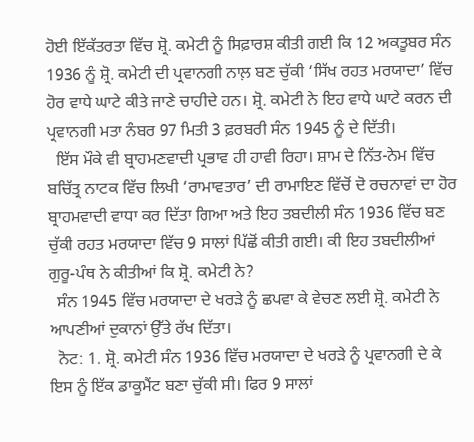ਹੋਈ ਇੱਕੱਤਰਤਾ ਵਿੱਚ ਸ਼੍ਰੋ. ਕਮੇਟੀ ਨੂੰ ਸਿਫ਼ਾਰਸ਼ ਕੀਤੀ ਗਈ ਕਿ 12 ਅਕਤੂਬਰ ਸੰਨ 1936 ਨੂੰ ਸ਼੍ਰੋ. ਕਮੇਟੀ ਦੀ ਪ੍ਰਵਾਨਗੀ ਨਾਲ਼ ਬਣ ਚੁੱਕੀ ‘ਸਿੱਖ ਰਹਤ ਮਰਯਾਦਾ’ ਵਿੱਚ ਹੋਰ ਵਾਧੇ ਘਾਟੇ ਕੀਤੇ ਜਾਣੇ ਚਾਹੀਦੇ ਹਨ। ਸ਼੍ਰੋ. ਕਮੇਟੀ ਨੇ ਇਹ ਵਾਧੇ ਘਾਟੇ ਕਰਨ ਦੀ ਪ੍ਰਵਾਨਗੀ ਮਤਾ ਨੰਬਰ 97 ਮਿਤੀ 3 ਫ਼ਰਬਰੀ ਸੰਨ 1945 ਨੂੰ ਦੇ ਦਿੱਤੀ।
  ਇੱਸ ਮੌਕੇ ਵੀ ਬ੍ਰਾਹਮਣਵਾਦੀ ਪ੍ਰਭਾਵ ਹੀ ਹਾਵੀ ਰਿਹਾ। ਸ਼ਾਮ ਦੇ ਨਿੱਤ-ਨੇਮ ਵਿੱਚ ਬਚਿੱਤ੍ਰ ਨਾਟਕ ਵਿੱਚ ਲਿਖੀ ‘ਰਾਮਾਵਤਾਰ’ ਦੀ ਰਾਮਾਇਣ ਵਿੱਚੋਂ ਦੋ ਰਚਨਾਵਾਂ ਦਾ ਹੋਰ ਬ੍ਰਾਹਮਵਾਦੀ ਵਾਧਾ ਕਰ ਦਿੱਤਾ ਗਿਆ ਅਤੇ ਇਹ ਤਬਦੀਲੀ ਸੰਨ 1936 ਵਿੱਚ ਬਣ ਚੁੱਕੀ ਰਹਤ ਮਰਯਾਦਾ ਵਿੱਚ 9 ਸਾਲਾਂ ਪਿੱਛੋਂ ਕੀਤੀ ਗਈ। ਕੀ ਇਹ ਤਬਦੀਲੀਆਂ ਗੁਰੂ-ਪੰਥ ਨੇ ਕੀਤੀਆਂ ਕਿ ਸ਼੍ਰੋ. ਕਮੇਟੀ ਨੇ?
  ਸੰਨ 1945 ਵਿੱਚ ਮਰਯਾਦਾ ਦੇ ਖਰੜੇ ਨੂੰ ਛਪਵਾ ਕੇ ਵੇਚਣ ਲਈ ਸ਼੍ਰੋ. ਕਮੇਟੀ ਨੇ ਆਪਣੀਆਂ ਦੁਕਾਨਾਂ ਉੱਤੇ ਰੱਖ ਦਿੱਤਾ।
  ਨੋਟ: 1. ਸ਼੍ਰੋ. ਕਮੇਟੀ ਸੰਨ 1936 ਵਿੱਚ ਮਰਯਾਦਾ ਦੇ ਖਰੜੇ ਨੂੰ ਪ੍ਰਵਾਨਗੀ ਦੇ ਕੇ ਇਸ ਨੂੰ ਇੱਕ ਡਾਕੂਮੈਂਟ ਬਣਾ ਚੁੱਕੀ ਸੀ। ਫਿਰ 9 ਸਾਲਾਂ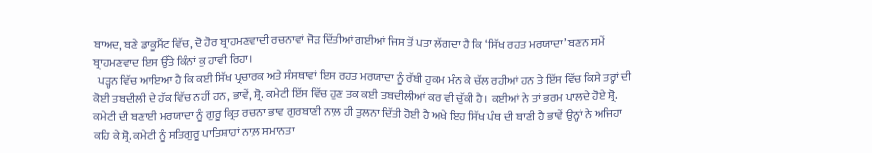ਬਾਅਦ, ਬਣੇ ਡਾਕੂਮੈਂਟ ਵਿੱਚ, ਦੋ ਹੋਰ ਬ੍ਰਾਹਮਣਵਾਦੀ ਰਚਨਾਵਾਂ ਜੋੜ ਦਿੱਤੀਆਂ ਗਈਆਂ ਜਿਸ ਤੋਂ ਪਤਾ ਲੱਗਦਾ ਹੈ ਕਿ ‘ਸਿੱਖ ਰਹਤ ਮਰਯਾਦਾ’ ਬਣਨ ਸਮੇਂ ਬ੍ਰਾਹਮਣਵਾਦ ਇਸ ਉੱਤੇ ਕਿੰਨਾਂ ਕੁ ਹਾਵੀ ਰਿਹਾ।
  ਪੜ੍ਹਨ ਵਿੱਚ ਆਇਆ ਹੈ ਕਿ ਕਈ ਸਿੱਖ ਪ੍ਰਚਾਰਕ ਅਤੇ ਸੰਸਥਾਵਾਂ ਇਸ ਰਹਤ ਮਰਯਾਦਾ ਨੂੰ ਰੱਬੀ ਹੁਕਮ ਮੰਨ ਕੇ ਚੱਲ ਰਹੀਆਂ ਹਨ ਤੇ ਇੱਸ ਵਿੱਚ ਕਿਸੇ ਤਰ੍ਹਾਂ ਦੀ ਕੋਈ ਤਬਦੀਲੀ ਦੇ ਹੱਕ ਵਿੱਚ ਨਹੀਂ ਹਨ, ਭਾਵੇਂ, ਸ਼੍ਰੋ. ਕਮੇਟੀ ਇੱਸ ਵਿੱਚ ਹੁਣ ਤਕ ਕਈ ਤਬਦੀਲੀਆਂ ਕਰ ਵੀ ਚੁੱਕੀ ਹੈ। ਕਈਆਂ ਨੇ ਤਾਂ ਭਰਮ ਪਾਲਦੇ ਹੋਏ ਸ਼੍ਰੋ. ਕਮੇਟੀ ਦੀ ਬਣਾਈ ਮਰਯਾਦਾ ਨੂੰ ਗੁਰੂ ਕ੍ਰਿਤ ਰਚਨਾ ਭਾਵ ਗੁਰਬਾਣੀ ਨਾਲ਼ ਹੀ ਤੁਲਨਾ ਦਿੱਤੀ ਹੋਈ ਹੈ ਅਖੇ ਇਹ ਸਿੱਖ ਪੰਥ ਦੀ ਬਾਣੀ ਹੈ ਭਾਵੇਂ ਉਨ੍ਹਾਂ ਨੇ ਅਜਿਹਾ ਕਹਿ ਕੇ ਸ਼੍ਰੋ. ਕਮੇਟੀ ਨੂੰ ਸਤਿਗੁਰੂ ਪਾਤਿਸ਼ਾਹਾਂ ਨਾਲ਼ ਸਮਾਨਤਾ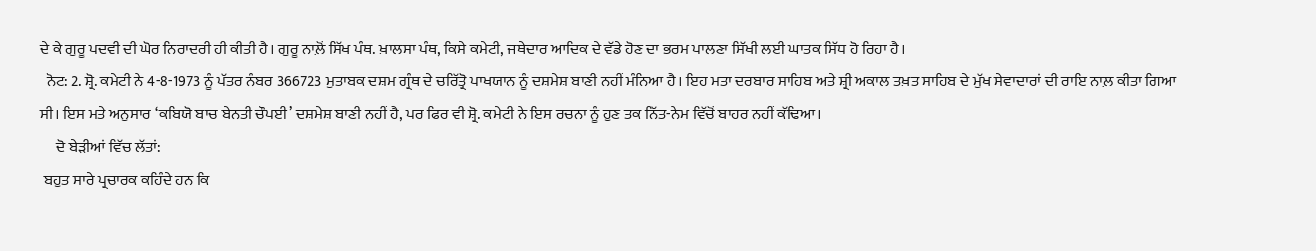ਦੇ ਕੇ ਗੁਰੂ ਪਦਵੀ ਦੀ ਘੋਰ ਨਿਰਾਦਰੀ ਹੀ ਕੀਤੀ ਹੈ। ਗੁਰੂ ਨਾਲ਼ੋਂ ਸਿੱਖ ਪੰਥ. ਖ਼ਾਲਸਾ ਪੰਥ, ਕਿਸੇ ਕਮੇਟੀ, ਜਥੇਦਾਰ ਆਦਿਕ ਦੇ ਵੱਡੇ ਹੋਣ ਦਾ ਭਰਮ ਪਾਲਣਾ ਸਿੱਖੀ ਲਈ ਘਾਤਕ ਸਿੱਧ ਹੋ ਰਿਹਾ ਹੈ।
  ਨੋਟ: 2. ਸ਼੍ਰੋ. ਕਮੇਟੀ ਨੇ 4-8-1973 ਨੂੰ ਪੱਤਰ ਨੰਬਰ 366723 ਮੁਤਾਬਕ ਦਸ਼ਮ ਗ੍ਰੰਥ ਦੇ ਚਰਿੱਤ੍ਰੋ ਪਾਖਯਾਨ ਨੂੰ ਦਸ਼ਮੇਸ਼ ਬਾਣੀ ਨਹੀਂ ਮੰਨਿਆ ਹੈ। ਇਹ ਮਤਾ ਦਰਬਾਰ ਸਾਹਿਬ ਅਤੇ ਸ਼੍ਰੀ ਅਕਾਲ ਤਖ਼ਤ ਸਾਹਿਬ ਦੇ ਮੁੱਖ ਸੇਵਾਦਾਰਾਂ ਦੀ ਰਾਇ ਨਾਲ਼ ਕੀਤਾ ਗਿਆ ਸੀ। ਇਸ ਮਤੇ ਅਨੁਸਾਰ ‘ਕਬਿਯੋ ਬਾਚ ਬੇਨਤੀ ਚੌਪਈ’ ਦਸ਼ਮੇਸ਼ ਬਾਣੀ ਨਹੀਂ ਹੈ, ਪਰ ਫਿਰ ਵੀ ਸ਼੍ਰੋ. ਕਮੇਟੀ ਨੇ ਇਸ ਰਚਨਾ ਨੂੰ ਹੁਣ ਤਕ ਨਿੱਤ-ਨੇਮ ਵਿੱਚੋਂ ਬਾਹਰ ਨਹੀਂ ਕੱਢਿਆ।
     ਦੋ ਬੇੜੀਆਂ ਵਿੱਚ ਲੱਤਾਂ:
 ਬਹੁਤ ਸਾਰੇ ਪ੍ਰਚਾਰਕ ਕਹਿੰਦੇ ਹਨ ਕਿ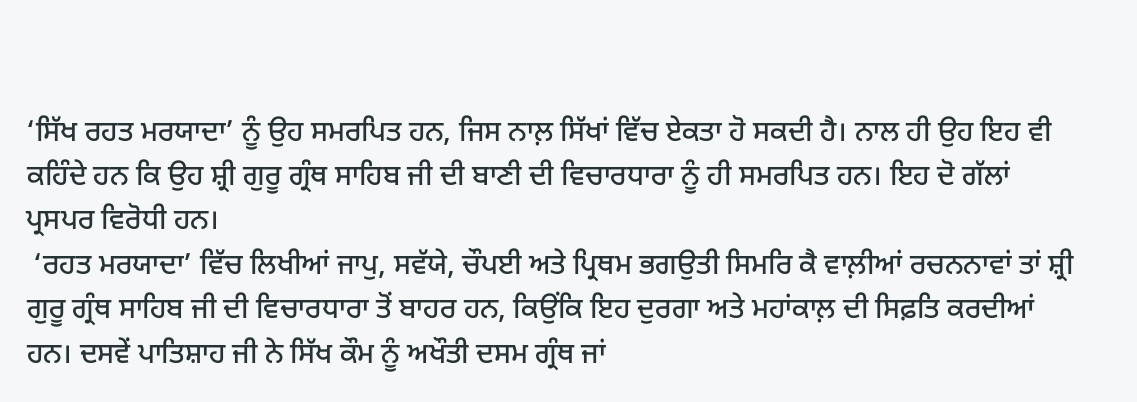‘ਸਿੱਖ ਰਹਤ ਮਰਯਾਦਾ’ ਨੂੰ ਉਹ ਸਮਰਪਿਤ ਹਨ, ਜਿਸ ਨਾਲ਼ ਸਿੱਖਾਂ ਵਿੱਚ ਏਕਤਾ ਹੋ ਸਕਦੀ ਹੈ। ਨਾਲ ਹੀ ਉਹ ਇਹ ਵੀ ਕਹਿੰਦੇ ਹਨ ਕਿ ਉਹ ਸ਼੍ਰੀ ਗੁਰੂ ਗ੍ਰੰਥ ਸਾਹਿਬ ਜੀ ਦੀ ਬਾਣੀ ਦੀ ਵਿਚਾਰਧਾਰਾ ਨੂੰ ਹੀ ਸਮਰਪਿਤ ਹਨ। ਇਹ ਦੋ ਗੱਲਾਂ ਪ੍ਰਸਪਰ ਵਿਰੋਧੀ ਹਨ।
 ‘ਰਹਤ ਮਰਯਾਦਾ’ ਵਿੱਚ ਲਿਖੀਆਂ ਜਾਪੁ, ਸਵੱਯੇ, ਚੌਪਈ ਅਤੇ ਪ੍ਰਿਥਮ ਭਗਉਤੀ ਸਿਮਰਿ ਕੈ ਵਾਲ਼ੀਆਂ ਰਚਨਨਾਵਾਂ ਤਾਂ ਸ਼੍ਰੀ ਗੁਰੂ ਗ੍ਰੰਥ ਸਾਹਿਬ ਜੀ ਦੀ ਵਿਚਾਰਧਾਰਾ ਤੋਂ ਬਾਹਰ ਹਨ, ਕਿਉਂਕਿ ਇਹ ਦੁਰਗਾ ਅਤੇ ਮਹਾਂਕਾਲ਼ ਦੀ ਸਿਫ਼ਤਿ ਕਰਦੀਆਂ ਹਨ। ਦਸਵੇਂ ਪਾਤਿਸ਼ਾਹ ਜੀ ਨੇ ਸਿੱਖ ਕੌਮ ਨੂੰ ਅਖੌਤੀ ਦਸਮ ਗ੍ਰੰਥ ਜਾਂ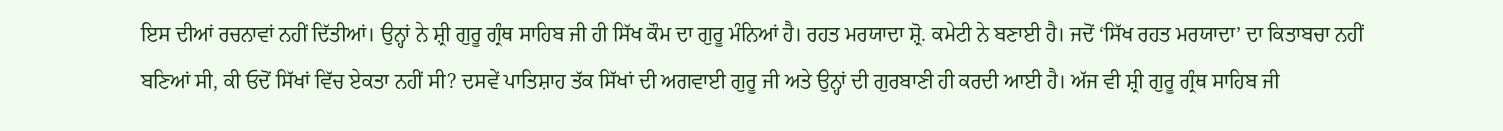ਇਸ ਦੀਆਂ ਰਚਨਾਵਾਂ ਨਹੀਂ ਦਿੱਤੀਆਂ। ਉਨ੍ਹਾਂ ਨੇ ਸ਼੍ਰੀ ਗੁਰੂ ਗ੍ਰੰਥ ਸਾਹਿਬ ਜੀ ਹੀ ਸਿੱਖ ਕੌਮ ਦਾ ਗੁਰੂ ਮੰਨਿਆਂ ਹੈ। ਰਹਤ ਮਰਯਾਦਾ ਸ਼੍ਰੋ. ਕਮੇਟੀ ਨੇ ਬਣਾਈ ਹੈ। ਜਦੋਂ ‘ਸਿੱਖ ਰਹਤ ਮਰਯਾਦਾ’ ਦਾ ਕਿਤਾਬਚਾ ਨਹੀਂ ਬਣਿਆਂ ਸੀ, ਕੀ ਓਦੋਂ ਸਿੱਖਾਂ ਵਿੱਚ ਏਕਤਾ ਨਹੀਂ ਸੀ? ਦਸਵੇਂ ਪਾਤਿਸ਼ਾਹ ਤੱਕ ਸਿੱਖਾਂ ਦੀ ਅਗਵਾਈ ਗੁਰੂ ਜੀ ਅਤੇ ਉਨ੍ਹਾਂ ਦੀ ਗੁਰਬਾਣੀ ਹੀ ਕਰਦੀ ਆਈ ਹੈ। ਅੱਜ ਵੀ ਸ਼੍ਰੀ ਗੁਰੂ ਗ੍ਰੰਥ ਸਾਹਿਬ ਜੀ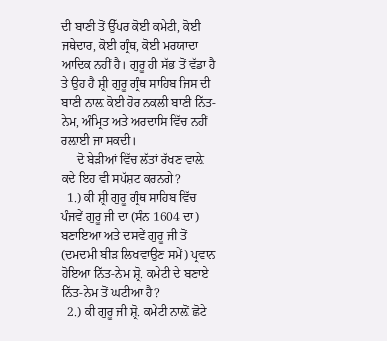ਦੀ ਬਾਣੀ ਤੋਂ ਉੱਪਰ ਕੋਈ ਕਮੇਟੀ, ਕੋਈ ਜਥੇਦਾਰ, ਕੋਈ ਗ੍ਰੰਥ, ਕੋਈ ਮਰਯਾਦਾ ਆਦਿਕ ਨਹੀਂ ਹੈ। ਗੁਰੂ ਹੀ ਸੱਭ ਤੋਂ ਵੱਡਾ ਹੈ ਤੇ ਉਹ ਹੈ ਸ਼੍ਰੀ ਗੁਰੂ ਗ੍ਰੰਥ ਸਾਹਿਬ ਜਿਸ ਦੀ ਬਾਣੀ ਨਾਲ਼ ਕੋਈ ਹੋਰ ਨਕਲੀ ਬਾਣੀ ਨਿੱਤ-ਨੇਮ, ਅੰਮ੍ਰਿਤ ਅਤੇ ਅਰਦਾਸਿ ਵਿੱਚ ਨਹੀਂ ਰਲ਼ਾਈ ਜਾ ਸਕਦੀ।
     ਦੋ ਬੇੜੀਆਂ ਵਿੱਚ ਲੱਤਾਂ ਰੱਖਣ ਵਾਲ਼ੇ ਕਦੇ ਇਹ ਵੀ ਸਪੱਸ਼ਟ ਕਰਨਗੇ?
  1.) ਕੀ ਸ਼੍ਰੀ ਗੁਰੂ ਗ੍ਰੰਥ ਸਾਹਿਬ ਵਿੱਚ ਪੰਜਵੇਂ ਗੁਰੂ ਜੀ ਦਾ (ਸੰਨ 1604 ਦਾ) ਬਣਾਇਆ ਅਤੇ ਦਸਵੇਂ ਗੁਰੂ ਜੀ ਤੋਂ (ਦਮਦਮੀ ਬੀੜ ਲਿਖਵਾਉਣ ਸਮੇਂ) ਪ੍ਰਵਾਨ ਹੋਇਆ ਨਿੱਤ-ਨੇਮ ਸ਼੍ਰੋ. ਕਮੇਟੀ ਦੇ ਬਣਾਏ ਨਿੱਤ-ਨੇਮ ਤੋਂ ਘਟੀਆ ਹੈ?
  2.) ਕੀ ਗੁਰੂ ਜੀ ਸ਼੍ਰੋ. ਕਮੇਟੀ ਨਾਲ਼ੋਂ ਛੋਟੇ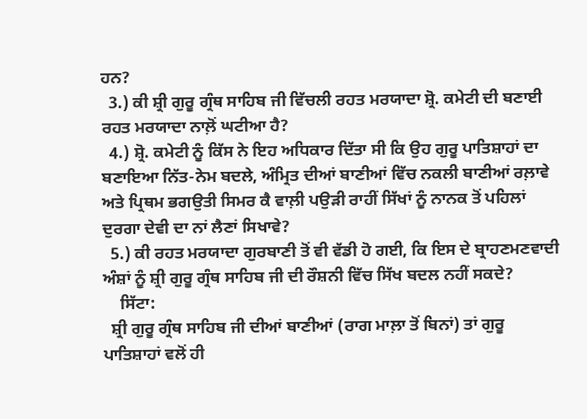ਹਨ?
  3.) ਕੀ ਸ਼੍ਰੀ ਗੁਰੂ ਗ੍ਰੰਥ ਸਾਹਿਬ ਜੀ ਵਿੱਚਲੀ ਰਹਤ ਮਰਯਾਦਾ ਸ਼੍ਰੋ. ਕਮੇਟੀ ਦੀ ਬਣਾਈ ਰਹਤ ਮਰਯਾਦਾ ਨਾਲ਼ੋਂ ਘਟੀਆ ਹੈ?
  4.) ਸ਼੍ਰੋ. ਕਮੇਟੀ ਨੂੰ ਕਿੱਸ ਨੇ ਇਹ ਅਧਿਕਾਰ ਦਿੱਤਾ ਸੀ ਕਿ ਉਹ ਗੁਰੂ ਪਾਤਿਸ਼ਾਹਾਂ ਦਾ ਬਣਾਇਆ ਨਿੱਤ-ਨੇਮ ਬਦਲੇ, ਅੰਮ੍ਰਿਤ ਦੀਆਂ ਬਾਣੀਆਂ ਵਿੱਚ ਨਕਲੀ ਬਾਣੀਆਂ ਰਲ਼ਾਵੇ ਅਤੇ ਪ੍ਰਿਥਮ ਭਗਉਤੀ ਸਿਮਰ ਕੈ ਵਾਲ਼ੀ ਪਉੜੀ ਰਾਹੀਂ ਸਿੱਖਾਂ ਨੂੰ ਨਾਨਕ ਤੋਂ ਪਹਿਲਾਂ ਦੁਰਗਾ ਦੇਵੀ ਦਾ ਨਾਂ ਲੈਣਾਂ ਸਿਖਾਵੇ?
  5.) ਕੀ ਰਹਤ ਮਰਯਾਦਾ ਗੁਰਬਾਣੀ ਤੋਂ ਵੀ ਵੱਡੀ ਹੋ ਗਈ, ਕਿ ਇਸ ਦੇ ਬ੍ਰਾਹਣਮਣਵਾਦੀ ਅੰਸ਼ਾਂ ਨੂੰ ਸ਼੍ਰੀ ਗੁਰੂ ਗ੍ਰੰਥ ਸਾਹਿਬ ਜੀ ਦੀ ਰੌਸ਼ਨੀ ਵਿੱਚ ਸਿੱਖ ਬਦਲ ਨਹੀਂ ਸਕਦੇ?
    ਸਿੱਟਾ:
  ਸ਼੍ਰੀ ਗੁਰੂ ਗ੍ਰੰਥ ਸਾਹਿਬ ਜੀ ਦੀਆਂ ਬਾਣੀਆਂ (ਰਾਗ ਮਾਲ਼ਾ ਤੋਂ ਬਿਨਾਂ) ਤਾਂ ਗੁਰੂ ਪਾਤਿਸ਼ਾਹਾਂ ਵਲੋਂ ਹੀ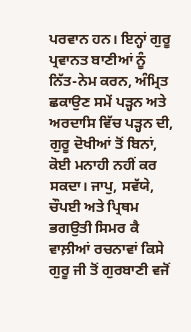ਪਰਵਾਨ ਹਨ। ਇਨ੍ਹਾਂ ਗੁਰੂ ਪ੍ਰਵਾਨਤ ਬਾਣੀਆਂ ਨੂੰ ਨਿੱਤ-ਨੇਮ ਕਰਨ, ਅੰਮ੍ਰਿਤ ਛਕਾਉਣ ਸਮੇਂ ਪੜ੍ਹਨ ਅਤੇ ਅਰਦਾਸਿ ਵਿੱਚ ਪੜ੍ਹਨ ਦੀ, ਗੁਰੂ ਦੋਖੀਆਂ ਤੋਂ ਬਿਨਾਂ, ਕੋਈ ਮਨਾਹੀ ਨਹੀਂ ਕਰ ਸਕਦਾ। ਜਾਪੁ, ਸਵੱਯੇ, ਚੌਪਈ ਅਤੇ ਪ੍ਰਿਥਮ ਭਗਉਤੀ ਸਿਮਰ ਕੈ ਵਾਲ਼ੀਆਂ ਰਚਨਾਵਾਂ ਕਿਸੇ ਗੁਰੂ ਜੀ ਤੋਂ ਗੁਰਬਾਣੀ ਵਜੋਂ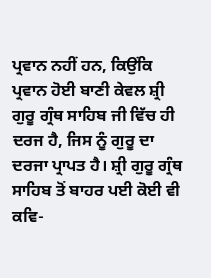ਪ੍ਰਵਾਨ ਨਹੀਂ ਹਨ, ਕਿਉਂਕਿ ਪ੍ਰਵਾਨ ਹੋਈ ਬਾਣੀ ਕੇਵਲ ਸ਼੍ਰੀ ਗੁਰੂ ਗ੍ਰੰਥ ਸਾਹਿਬ ਜੀ ਵਿੱਚ ਹੀ ਦਰਜ ਹੈ, ਜਿਸ ਨੂੰ ਗੁਰੂ ਦਾ ਦਰਜਾ ਪ੍ਰਾਪਤ ਹੈ। ਸ਼੍ਰੀ ਗੁਰੂ ਗ੍ਰੰਥ ਸਾਹਿਬ ਤੋਂ ਬਾਹਰ ਪਈ ਕੋਈ ਵੀ ਕਵਿ-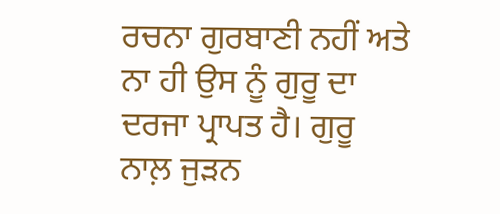ਰਚਨਾ ਗੁਰਬਾਣੀ ਨਹੀਂ ਅਤੇ ਨਾ ਹੀ ਉਸ ਨੂੰ ਗੁਰੂ ਦਾ ਦਰਜਾ ਪ੍ਰਾਪਤ ਹੈ। ਗੁਰੂ ਨਾਲ਼ ਜੁੜਨ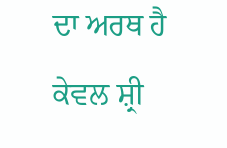ਦਾ ਅਰਥ ਹੈ ਕੇਵਲ ਸ਼੍ਰੀ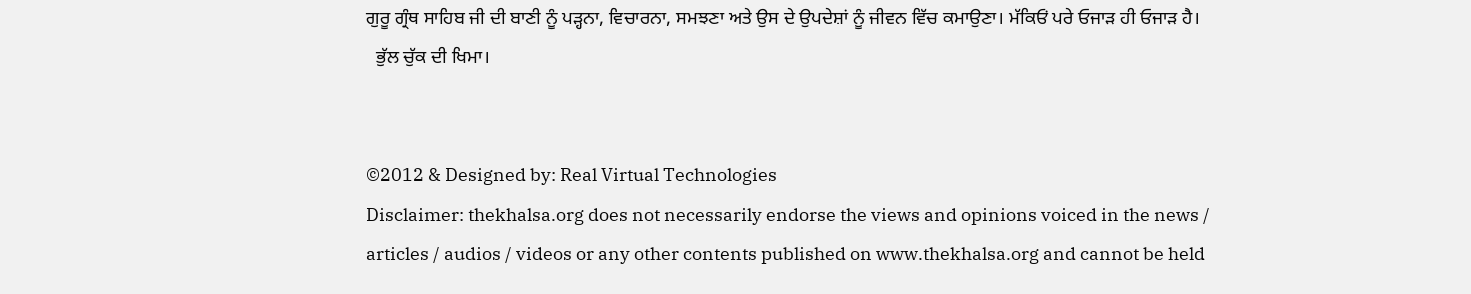ਗੁਰੂ ਗ੍ਰੰਥ ਸਾਹਿਬ ਜੀ ਦੀ ਬਾਣੀ ਨੂੰ ਪੜ੍ਹਨਾ, ਵਿਚਾਰਨਾ, ਸਮਝਣਾ ਅਤੇ ਉਸ ਦੇ ਉਪਦੇਸ਼ਾਂ ਨੂੰ ਜੀਵਨ ਵਿੱਚ ਕਮਾਉਣਾ। ਮੱਕਿਓਂ ਪਰੇ ਓਜਾੜ ਹੀ ਓਜਾੜ ਹੈ।
  ਭੁੱਲ ਚੁੱਕ ਦੀ ਖਿਮਾ।


©2012 & Designed by: Real Virtual Technologies
Disclaimer: thekhalsa.org does not necessarily endorse the views and opinions voiced in the news / articles / audios / videos or any other contents published on www.thekhalsa.org and cannot be held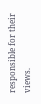responsible for their views.